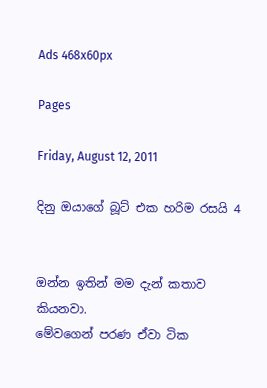Ads 468x60px

Pages

Friday, August 12, 2011

දිනු ඔයාගේ බූට් එක හරිම රසයි 4


ඔන්න ඉතින් මම දැන් කතාව කියනවා.
මේවගෙන් පරණ ඒවා ටික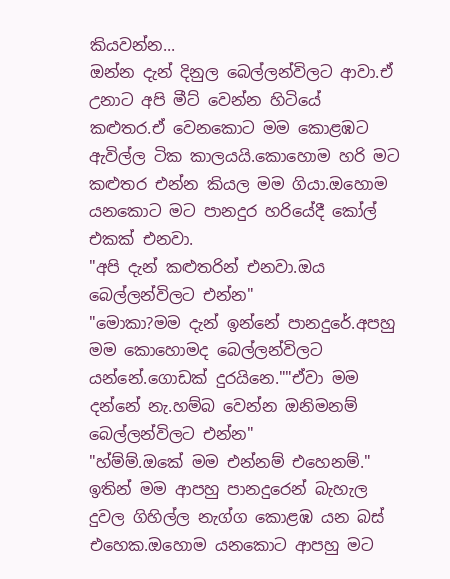කියවන්න...
ඔන්න දැන් දිනුල බෙල්ලන්විලට ආවා.ඒ උනාට අපි මීට් වෙන්න හිටියේ කළුතර.ඒ වෙනකොට මම කොළඹට ඇවිල්ල ටික කාලයයි.කොහොම හරි මට කළුතර එන්න කියල මම ගියා.ඔහොම යනකොට මට පානදුර හරියේදී කෝල් එකක් එනවා.
"අපි දැන් කළුතරින් එනවා.ඔය බෙල්ලන්විලට එන්න"
"මොකා?මම දැන් ඉන්නේ පානදුරේ.අපහු මම කොහොමද බෙල්ලන්විලට යන්නේ.ගොඩක් දුරයිනෙ.""ඒවා මම දන්නේ නැ.හම්බ වෙන්න ඔනිමනම් බෙල්ලන්විලට එන්න"
"හ්ම්ම්.ඔකේ මම එන්නම් එහෙනම්."
ඉතින් මම ආපහු පානදුරෙන් බැහැල දුවල ගිහිල්ල නැග්ග කොළඹ යන බස් එහෙක.ඔහොම යනකොට ආපහු මට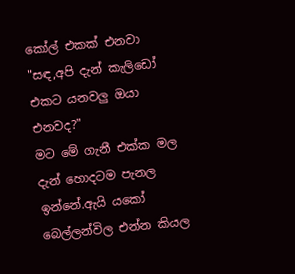කෝල් එකක් එනවා
"සඳ,අපි දැන් කැලිඩෝ එකට යනවලු ඔයා එනවද?"
මට මේ ගැනී එක්ක මල දැන් හොදටම පැනල ඉන්නේ.ඇයි යකෝ බෙල්ලන්විල එන්න කියල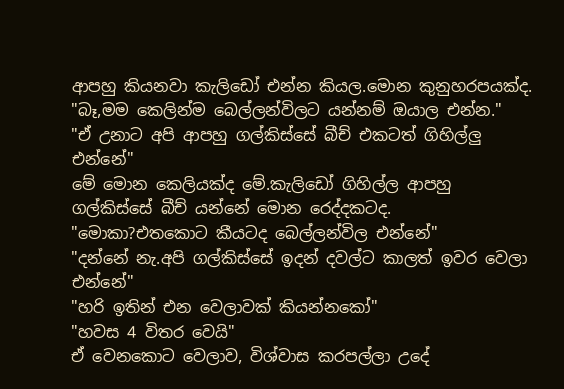ආපහු කියනවා කැලිඩෝ එන්න කියල.මොන කුනුහරපයක්ද.
"බෑ,මම කෙලින්ම බෙල්ලන්විලට යන්නම් ඔයාල එන්න."
"ඒ උනාට අපි ආපහු ගල්කිස්සේ බීච් එකටත් ගිහිල්ලු එන්නේ"
මේ මොන කෙලියක්ද මේ.කැලිඩෝ ගිහිල්ල ආපහු ගල්කිස්සේ බීච් යන්නේ මොන රෙද්දකටද.
"මොකා?එතකොට කීයටද බෙල්ලන්විල එන්නේ"
"දන්නේ නැ.අපි ගල්කිස්සේ ඉදන් දවල්ට කාලත් ඉවර වෙලා එන්නේ"
"හරි ඉතින් එන වෙලාවක් කියන්නකෝ"
"හවස 4 විතර වෙයි"
ඒ වෙනකොට වෙලාව, විශ්වාස කරපල්ලා උදේ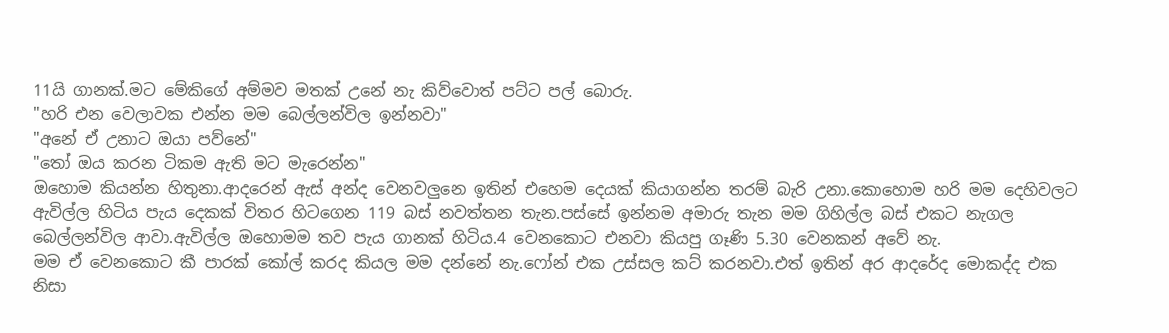11යි ගානක්.මට මේකිගේ අම්මව මතක් උනේ නැ කිව්වොත් පට්ට පල් බොරු.
"හරි එන වෙලාවක එන්න මම බෙල්ලන්විල ඉන්නවා"
"අනේ ඒ උනාට ඔයා පව්නේ"
"තෝ ඔය කරන ටිකම ඇති මට මැරෙන්න"
ඔහොම කියන්න හිතුනා.ආදරෙන් ඇස් අන්ද වෙනවලුනෙ ඉතින් එහෙම දෙයක් කියාගන්න තරම් බැරි උනා.කොහොම හරි මම දෙහිවලට ඇවිල්ල හිටිය පැය දෙකක් විතර හිටගෙන 119 බස් නවත්තන තැන.පස්සේ ඉන්නම අමාරු තැන මම ගිහිල්ල බස් එකට නැගල බෙල්ලන්විල ආවා.ඇවිල්ල ඔහොමම තව පැය ගානක් හිටිය.4 වෙනකොට එනවා කියපු ගෑණි 5.30 වෙනකන් අවේ නැ.
මම ඒ වෙනකොට කී පාරක් කෝල් කරද කියල මම දන්නේ නැ.ෆෝන් එක උස්සල කට් කරනවා.එත් ඉතින් අර ආදරේද මොකද්ද එක නිසා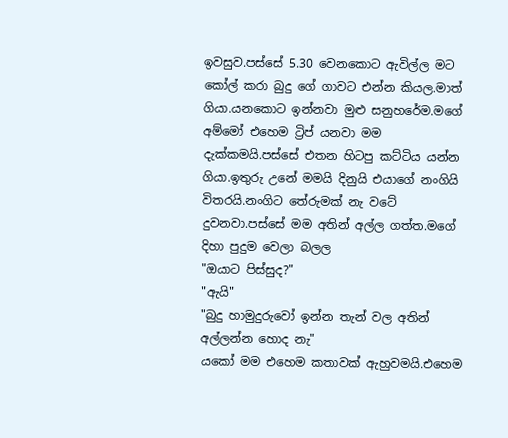ඉවසුව.පස්සේ 5.30 වෙනකොට ඇවිල්ල මට කෝල් කරා බුදු ගේ ගාවට එන්න කියල.මාත් ගියා.යනකොට ඉන්නවා මුළු සනුහරේම.මගේ අම්මෝ එහෙම ට්‍රිප් යනවා මම දැක්කමයි.පස්සේ එතන හිටපු කට්ටිය යන්න ගියා.ඉතුරු උනේ මමයි දිනුයි එයාගේ නංගියි විතරයි.නංගිට තේරුමක් නැ වටේ දුවනවා.පස්සේ මම අතින් අල්ල ගත්ත.මගේ දිහා පුදුම වෙලා බලල
"ඔයාට පිස්සුද?"
"ඇයි"
"බුදු හාමුදුරුවෝ ඉන්න තැන් වල අතින් අල්ලන්න හොද නැ"
යකෝ මම එහෙම කතාවක් ඇහුවමයි.එහෙම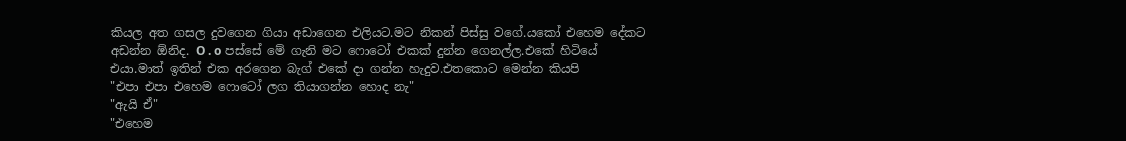කියල අත ගසල දුවගෙන ගියා අඩාගෙන එලියට.මට නිකන් පිස්සු වගේ.යකෝ එහෙම දේකට අඩන්න ඕනිද. O . o පස්සේ මේ ගැනි මට ෆොටෝ එකක් දුන්න ගෙනල්ල.එකේ හිටියේ එයා.මාත් ඉතින් එක අරගෙන බැග් එකේ දා ගන්න හැදුව.එතකොට මෙන්න කියපි
"එපා එපා එහෙම ෆොටෝ ලග තියාගන්න හොද නැ"
"ඇයි ඒ"
"එහෙම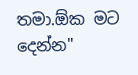තමා.ඕක මට දෙන්න"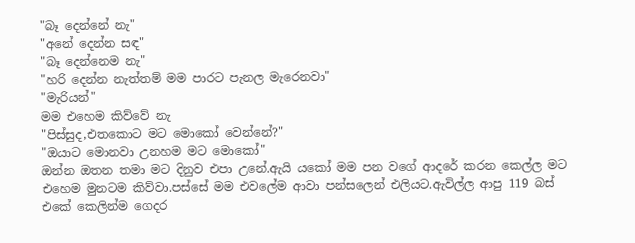"බෑ දෙන්නේ නැ"
"අනේ දෙන්න සඳ"
"බෑ දෙන්නෙම නැ"
"හරි දෙන්න නැත්තම් මම පාරට පැනල මැරෙනවා"
"මැරියන්"
මම එහෙම කිව්වේ නැ
"පිස්සුද,එතකොට මට මොකෝ වෙන්නේ?"
"ඔයාට මොනවා උනහම මට මොකෝ"
ඔන්න ඔතන තමා මට දිනුව එපා උනේ.ඇයි යකෝ මම පන වගේ ආදරේ කරන කෙල්ල මට එහෙම මුනටම කිව්වා.පස්සේ මම එවලේම ආවා පන්සලෙන් එලියට.ඇවිල්ල ආපු 119 බස් එකේ කෙලින්ම ගෙදර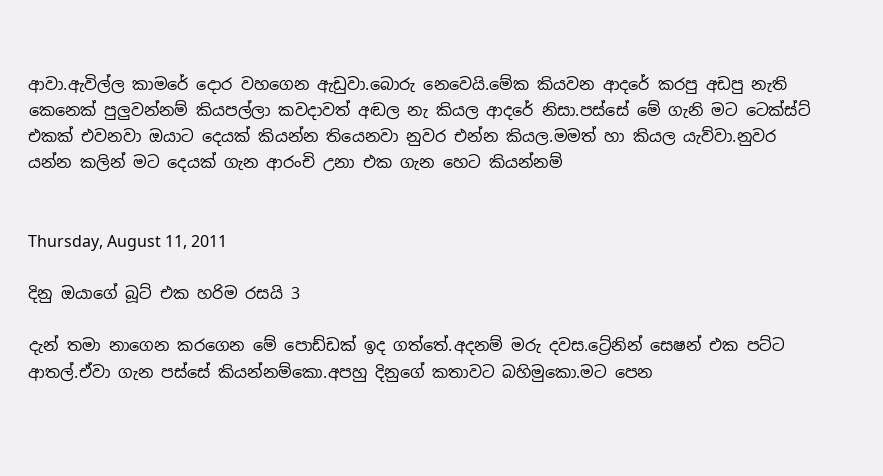ආවා.ඇවිල්ල කාමරේ දොර වහගෙන ඇඩුවා.බොරු නෙවෙයි.මේක කියවන ආදරේ කරපු අඩපු නැති කෙනෙක් පුලුවන්නම් කියපල්ලා කවදාවත් අඬල නැ කියල ආදරේ නිසා.පස්සේ මේ ගැනි මට ටෙක්ස්ට් එකක් එවනවා ඔයාට දෙයක් කියන්න තියෙනවා නුවර එන්න කියල.මමත් හා කියල යැව්වා.නුවර යන්න කලින් මට දෙයක් ගැන ආරංචි උනා එක ගැන හෙට කියන්නම්


Thursday, August 11, 2011

දිනු ඔයාගේ බූට් එක හරිම රසයි 3

දැන් තමා නාගෙන කරගෙන මේ පොඩ්ඩක් ඉද ගත්තේ.අදනම් මරු දවස.ට්‍රේනින් සෙෂන් එක පට්ට ආතල්.ඒවා ගැන පස්සේ කියන්නම්කො.අපහු දිනුගේ කතාවට බහිමුකො.මට පෙන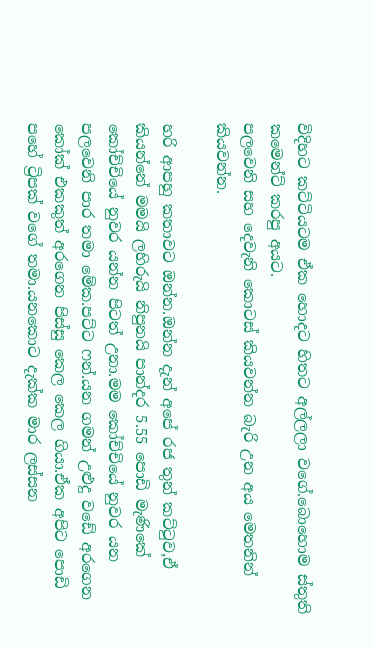විදිහට කට්ටියටම ඒක හොදට හිතට අල්ලලා වගේ.බොහොම ස්තුති කමෙන්ට් කරපු අයට.
පලවෙනි සහ දෙවැනි කොටස් කියවන්න බැරි උන අය මෙතනින් කියවන්න.

හරි ආපහු කතාවට ඔන්න.ඔන්න දැන් අපේ රජ තුන් කට්ටුව,ඒ කියන්නේ මමයි ලහිරුයි නිපුනයි පාන්දර 5.55 පොඩි මැණිකේ කෝච්චියේ නුවර යන්න පිටත් උනා.මම කෝච්චියේ නුවර යන පලවෙනි පාර තමා මේක.පට්ට ෆන්.යන ගමන් උළුදු වඩේ අරගෙන කෝක් එකකුත් අරගෙන පිස්සු කෙල කෙල ගියා.ඒක අපිට පොඩි පහේ ට්‍රිපක් වගේ තමා.යනකොට දැක්ක මාර ලස්සන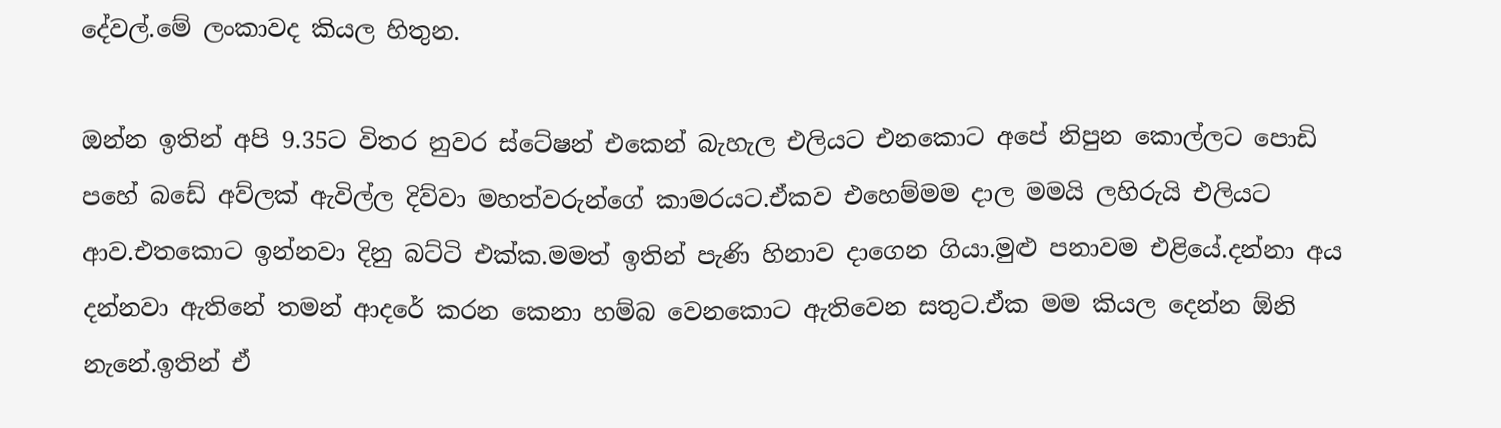දේවල්.මේ ලංකාවද කියල හිතුන.

ඔන්න ඉතින් අපි 9.35ට විතර නුවර ස්ටේෂන් එකෙන් බැහැල එලියට එනකොට අපේ නිපුන කොල්ලට පොඩි පහේ බඩේ අව්ලක් ඇවිල්ල දිව්වා මහත්වරුන්ගේ කාමරයට.ඒකව එහෙම්මම දාල මමයි ලහිරුයි එලියට ආව.එතකොට ඉන්නවා දිනු බට්ටි එක්ක.මමත් ඉතින් පැණි හිනාව දාගෙන ගියා.මුළු පනාවම එළියේ.දන්නා අය දන්නවා ඇතිනේ තමන් ආදරේ කරන කෙනා හම්බ වෙනකොට ඇතිවෙන සතුට.ඒක මම කියල දෙන්න ඕනි නැනේ.ඉතින් ඒ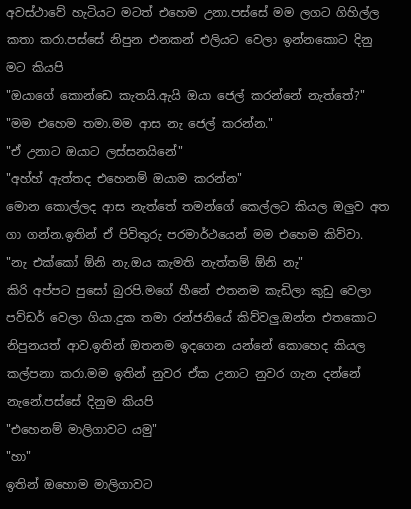අවස්ථාවේ හැටියට මටත් එහෙම උනා.පස්සේ මම ලගට ගිහිල්ල කතා කරා.පස්සේ නිපුන එනකන් එලියට වෙලා ඉන්නකොට දිනු මට කියපි
"ඔයාගේ කොන්ඩෙ කැතයි.ඇයි ඔයා ජෙල් කරන්නේ නැත්තේ?"
"මම එහෙම තමා.මම ආස නැ ජෙල් කරන්න."
"ඒ උනාට ඔයාට ලස්සනයිනේ"
"අහ්හ් ඇත්තද එහෙනම් ඔයාම කරන්න"
මොන කොල්ලද ආස නැත්තේ තමන්ගේ කෙල්ලට කියල ඔලුව අත ගා ගන්න.ඉතින් ඒ පිවිතුරු පරමාර්ථයෙන් මම එහෙම කිව්වා.
"නැ එක්කෝ ඕනි නැ.ඔය කැමති නැත්තම් ඕනි නැ"
කිරි අප්පට පුසෝ බුරපි.මගේ හීනේ එතනම කැඩිලා කුඩු වෙලා පව්ඩර් වෙලා ගියා.දුක තමා රන්ජනියේ කිව්වලු.ඔන්න එතකොට නිපුනයත් ආව.ඉතින් ඔතනම ඉදගෙන යන්නේ කොහෙද කියල කල්පනා කරා.මම ඉතින් නුවර ඒක උනාට නුවර ගැන දන්නේ නැනේ.පස්සේ දිනුම කියපි
"එහෙනම් මාලිගාවට යමු"
"හා"
ඉතින් ඔහොම මාලිගාවට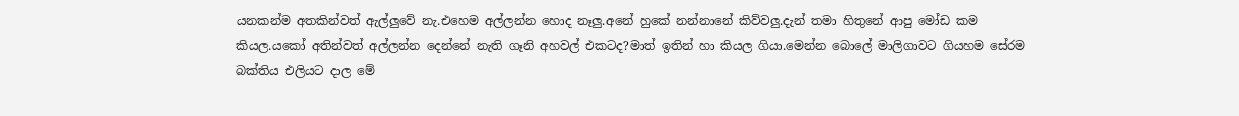යනකන්ම අතකින්වත් ඇල්ලුවේ නැ.එහෙම අල්ලන්න හොද නෑලු.අනේ හුකේ නන්නානේ කිව්වලු.දැන් තමා හිතුනේ ආපු මෝඩ කම කියල.යකෝ අතින්වත් අල්ලන්න දෙන්නේ නැති ගෑනි අහවල් එකටද?මාත් ඉතින් හා කියල ගියා.මෙන්න බොලේ මාලිගාවට ගියහම සේරම බක්තිය එලියට දාල මේ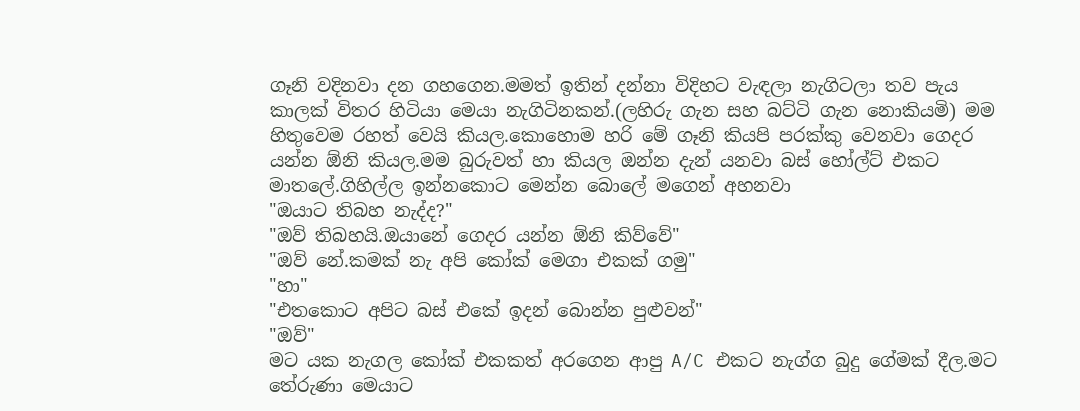ගෑනි වදිනවා දන ගහගෙන.මමත් ඉතින් දන්නා විදිහට වැඳලා නැගිටලා තව පැය කාලක් විතර හිටියා මෙයා නැගිටිනකන්.(ලහිරු ගැන සහ බට්ටි ගැන නොකියමි) මම හිතුවෙම රහත් වෙයි කියල.කොහොම හරි මේ ගෑනි කියපි පරක්කු වෙනවා ගෙදර යන්න ඕනි කියල.මම බුරුවත් හා කියල ඔන්න දැන් යනවා බස් හෝල්ට් එකට මාතලේ.ගිහිල්ල ඉන්නකොට මෙන්න බොලේ මගෙන් අහනවා
"ඔයාට තිබහ නැද්ද?"
"ඔව් තිබහයි.ඔයානේ ගෙදර යන්න ඕනි කිව්වේ"
"ඔව් නේ.කමක් නැ අපි කෝක් මෙගා එකක් ගමු"
"හා"
"එතකොට අපිට බස් එකේ ඉදන් බොන්න පුළුවන්"
"ඔව්"
මට යක නැගල කෝක් එකකත් අරගෙන ආපු A/C එකට නැග්ග බුදු ගේමක් දීල.මට තේරුණා මෙයාට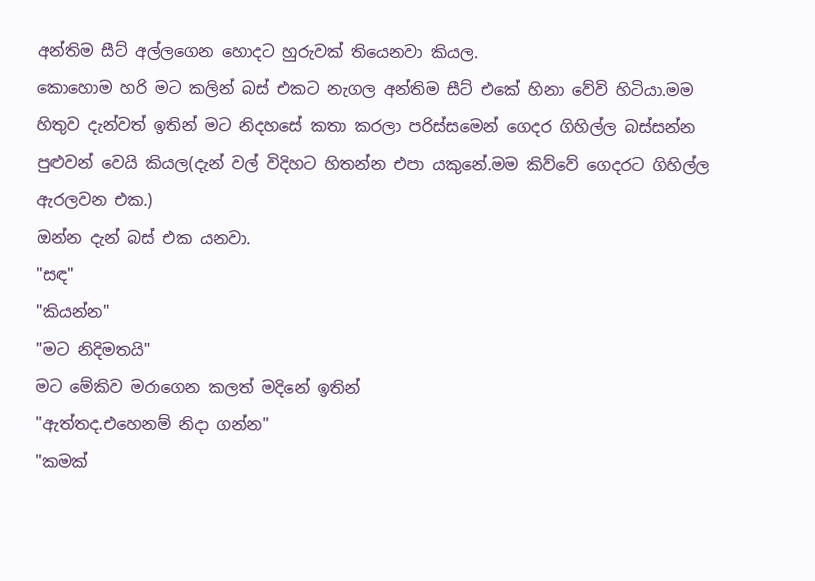අන්තිම සීට් අල්ලගෙන හොදට හුරුවක් තියෙනවා කියල.
කොහොම හරි මට කලින් බස් එකට නැගල අන්තිම සීට් එකේ හිනා වේවි හිටියා.මම හිතුව දැන්වත් ඉතින් මට නිදහසේ කතා කරලා පරිස්සමෙන් ගෙදර ගිහිල්ල බස්සන්න පුළුවන් වෙයි කියල(දැන් වල් විදිහට හිතන්න එපා යකුනේ.මම කිව්වේ ගෙදරට ගිහිල්ල ඇරලවන එක.)
ඔන්න දැන් බස් එක යනවා.
"සඳ"
"කියන්න"
"මට නිදිමතයි"
මට මේකිව මරාගෙන කලත් මදිනේ ඉතින්
"ඇත්තද.එහෙනම් නිදා ගන්න"
"කමක්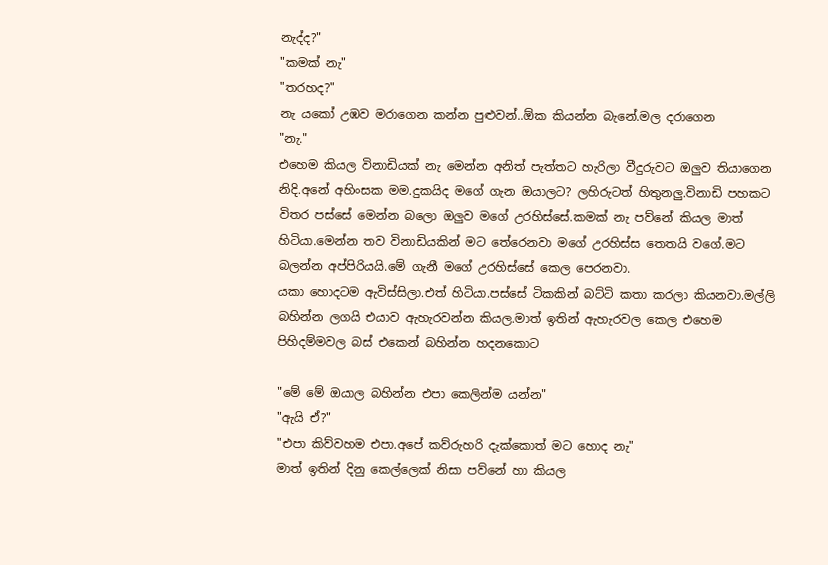නැද්ද?"
"කමක් නැ"
"තරහද?"
නැ යකෝ උඹව මරාගෙන කන්න පුළුවන්..ඕක කියන්න බැනේ.මල දරාගෙන
"නැ."
එහෙම කියල විනාඩියක් නැ මෙන්න අනිත් පැත්තට හැරිලා වීදුරුවට ඔලුව තියාගෙන නිදි.අනේ අහිංසක මම.දුකයිද මගේ ගැන ඔයාලට? ලහිරුටත් හිතුනලු.විනාඩි පහකට විතර පස්සේ මෙන්න බලො ඔලුව මගේ උරහිස්සේ.කමක් නැ පව්නේ කියල මාත් හිටියා.මෙන්න තව විනාඩියකින් මට තේරෙනවා මගේ උරහිස්ස තෙතයි වගේ.මට බලන්න අප්පිරියයි.මේ ගැනී මගේ උරහිස්සේ කෙල පෙරනවා.
යකා හොදටම ඇවිස්සිලා.එත් හිටියා.පස්සේ ටිකකින් බට්ටි කතා කරලා කියනවා.මල්ලි බහින්න ලගයි එයාව ඇහැරවන්න කියල.මාත් ඉතින් ඇහැරවල කෙල එහෙම පිහිදම්මවල බස් එකෙන් බහින්න හදනකොට

"මේ මේ ඔයාල බහින්න එපා කෙලින්ම යන්න"
"ඇයි ඒ?"
"එපා කිව්වහම එපා.අපේ කව්රුහරි දැක්කොත් මට හොද නැ"
මාත් ඉතින් දිනු කෙල්ලෙක් නිසා පව්නේ හා කියල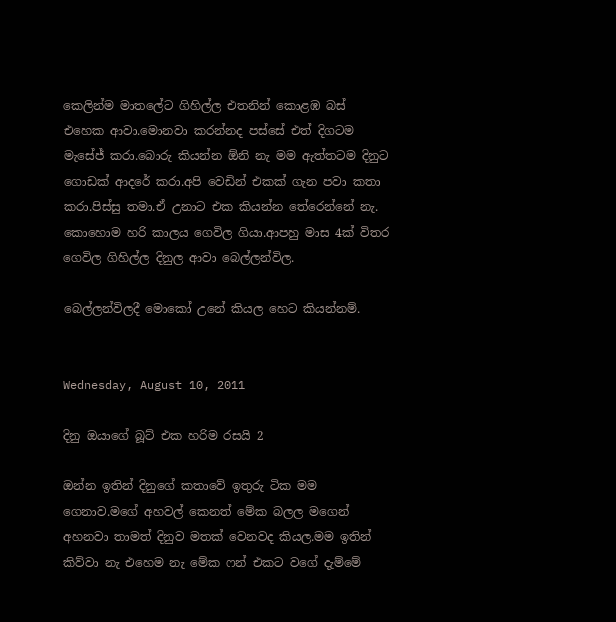කෙලින්ම මාතලේට ගිහිල්ල එතනින් කොළඹ බස් එහෙක ආවා.මොනවා කරන්නද පස්සේ එත් දිගටම මැසේජ් කරා.බොරු කියන්න ඕනි නැ මම ඇත්තටම දිනුට ගොඩක් ආදරේ කරා.අපි වෙඩින් එකක් ගැන පවා කතා කරා.පිස්සු තමා.ඒ උනාට එක කියන්න තේරෙන්නේ නැ.
කොහොම හරි කාලය ගෙවිල ගියා.ආපහු මාස 4ක් විතර ගෙවිල ගිහිල්ල දිනුල ආවා බෙල්ලන්විල.

බෙල්ලන්විලදී මොකෝ උනේ කියල හෙට කියන්නම්.


Wednesday, August 10, 2011

දිනු ඔයාගේ බූට් එක හරිම රසයි 2

ඔන්න ඉතින් දිනුගේ කතාවේ ඉතුරු ටික මම ගෙනාව.මගේ අහවල් කෙනත් මේක බලල මගෙන් අහනවා තාමත් දිනුව මතක් වෙනවද කියල.මම ඉතින් කිව්වා නැ එහෙම නැ මේක ෆන් එකට වගේ දැම්මේ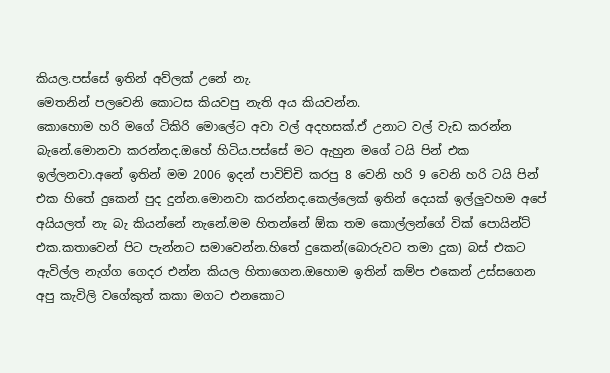කියල.පස්සේ ඉතින් අව්ලක් උනේ නැ.
මෙතනින් පලවෙනි කොටස කියවපු නැති අය කියවන්න.
කොහොම හරි මගේ ටිකිරි මොලේට අවා වල් අදහසක්.ඒ උනාට වල් වැඩ කරන්න බැනේ.මොනවා කරන්නද.ඔහේ හිටිය.පස්සේ මට ඇහුන මගේ ටයි පින් එක ඉල්ලනවා.අනේ ඉතින් මම 2006 ඉදන් පාවිච්චි කරපු 8 වෙනි හරි 9 වෙනි හරි ටයි පින් එක හිතේ දුකෙන් පුද දුන්න.මොනවා කරන්නද.කෙල්ලෙක් ඉතින් දෙයක් ඉල්ලුවහම අපේ අයියලත් නැ බැ කියන්නේ නැනේ.මම හිතන්නේ ඕක තම කොල්ලන්ගේ වික් පොයින්ට් එක.කතාවෙන් පිට පැන්නට සමාවෙන්න.හිතේ දුකෙන්(බොරුවට තමා දුක) බස් එකට ඇවිල්ල නැග්ග ගෙදර එන්න කියල හිතාගෙන.ඔහොම ඉතින් කම්ප එකෙන් උස්සගෙන අපු කැවිලි වගේකුත් කකා මගට එනකොට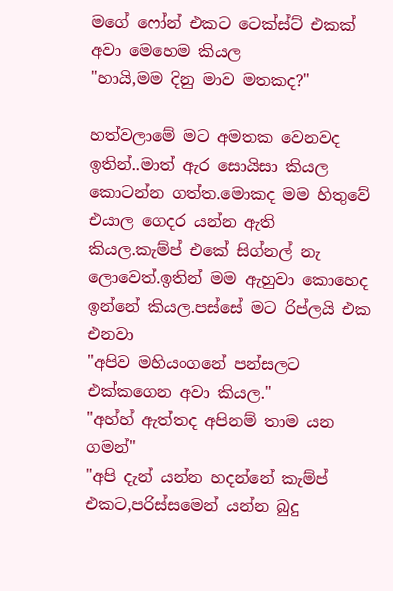මගේ ෆෝන් එකට ටෙක්ස්ට් එකක් අවා මෙහෙම කියල
"හායි,මම දිනු මාව මතකද?"

හත්වලාමේ මට අමතක වෙනවද ඉතින්..මාත් ඇර සොයිසා කියල කොටන්න ගත්ත.මොකද මම හිතුවේ එයාල ගෙදර යන්න ඇති කියල.කැම්ප් එකේ සිග්නල් නැ ලොවෙත්.ඉතින් මම ඇහුවා කොහෙද ඉන්නේ කියල.පස්සේ මට රිප්ලයි එක එනවා
"අපිව මහියංගනේ පන්සලට එක්කගෙන අවා කියල."
"අහ්හ් ඇත්තද අපිනම් තාම යන ගමන්"
"අපි දැන් යන්න හදන්නේ කැම්ප් එකට,පරිස්සමෙන් යන්න බුදු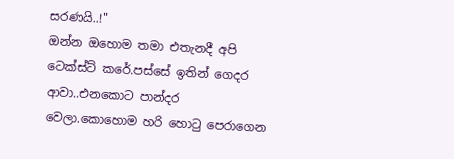සරණයි..!"
ඔන්න ඔහොම තමා එතැනදී අපි ටෙක්ස්ට් කරේ.පස්සේ ඉතින් ගෙදර ආවා..එනකොට පාන්දර වෙලා.කොහොම හරි හොටු පෙරාගෙන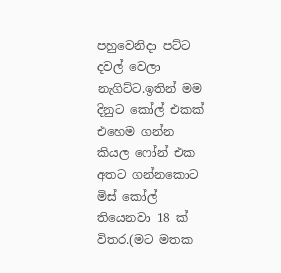පහුවෙනිදා පට්ට දවල් වෙලා නැගිට්ට.ඉතින් මම දිනුට කෝල් එකක් එහෙම ගන්න කියල ෆෝන් එක අතට ගන්නකොට මිස් කෝල් තියෙනවා 18 ක් විතර.(මට මතක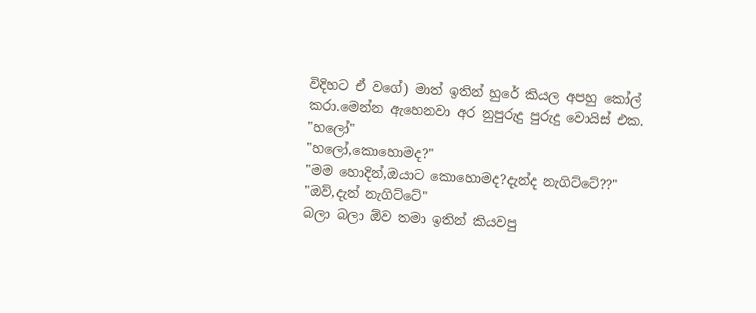විදිහට ඒ වගේ) මාත් ඉතින් හුරේ කියල අපහු කෝල් කරා.මෙන්න ඇහෙනවා අර නුපුරුදු පුරුදු වොයිස් එක.
"හලෝ"
"හලෝ,කොහොමද?"
"මම හොදින්,ඔයාට කොහොමද?දැන්ද නැගිට්ටේ??"
"ඔව්,දැන් නැගිට්ටේ"
බලා බලා ඕව තමා ඉතින් කියවපු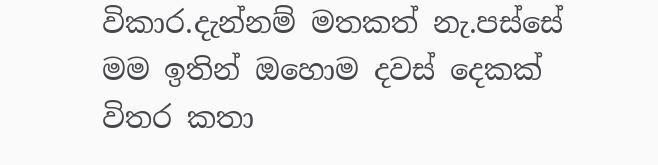විකාර.දැන්නම් මතකත් නැ.පස්සේ මම ඉතින් ඔහොම දවස් දෙකක් විතර කතා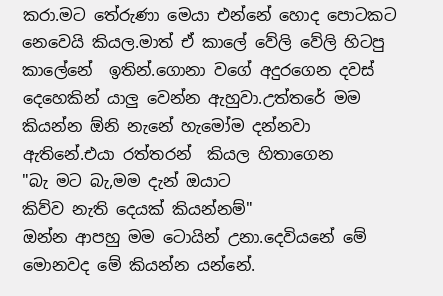කරා.මට තේරුණා මෙයා එන්නේ හොද පොටකට නෙවෙයි කියල.මාත් ඒ කාලේ වේලි වේලි හිටපු කාලේනේ  ඉතින්.ගොනා වගේ අදුරගෙන දවස් දෙහෙකින් යාලු වෙන්න ඇහුවා.උත්තරේ මම කියන්න ඕනි නැනේ හැමෝම දන්නවා  ඇතිනේ.එයා රත්තරන්  කියල හිතාගෙන
"බැ මට බැ,මම දැන් ඔයාට
කිව්ව නැති දෙයක් කියන්නම්"
ඔන්න ආපහු මම ටොයින් උනා.දෙවියනේ මේ මොනවද මේ කියන්න යන්නේ.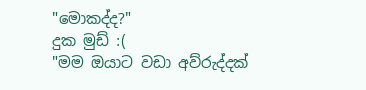"මොකද්ද?"
දුක මුඩ් :(
"මම ඔයාට වඩා අව්රුද්දක්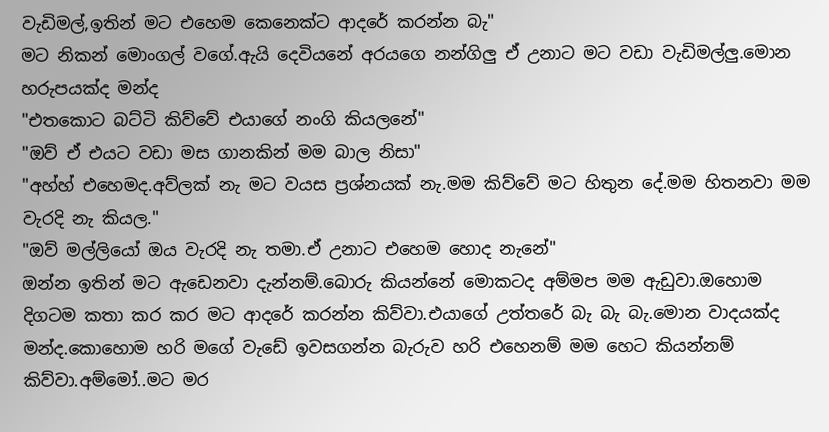වැඩිමල්,ඉතින් මට එහෙම කෙනෙක්ට ආදරේ කරන්න බැ"
මට නිකන් මොංගල් වගේ.ඇයි දෙවියනේ අරයගෙ නන්ගිලු ඒ උනාට මට වඩා වැඩිමල්ලු.මොන හරුපයක්ද මන්ද
"එතකොට බට්ටි කිව්වේ එයාගේ නංගි කියලනේ"
"ඔව් ඒ එයට වඩා මස ගානකින් මම බාල නිසා"
"අහ්හ් එහෙමද.අව්ලක් නැ මට වයස ප්‍රශ්නයක් නැ.මම කිව්වේ මට හිතුන දේ.මම හිතනවා මම වැරදි නැ කියල."
"ඔව් මල්ලියෝ ඔය වැරදි නැ තමා.ඒ උනාට එහෙම හොද නැනේ"
ඔන්න ඉතින් මට ඇඩෙනවා දැන්නම්.බොරු කියන්නේ මොකටද අම්මප මම ඇඩුවා.ඔහොම දිගටම කතා කර කර මට ආදරේ කරන්න කිව්වා.එයාගේ උත්තරේ බැ බැ බැ.මොන වාදයක්ද මන්ද.කොහොම හරි මගේ වැඩේ ඉවසගන්න බැරුව හරි එහෙනම් මම හෙට කියන්නම් කිව්වා.අම්මෝ..මට මර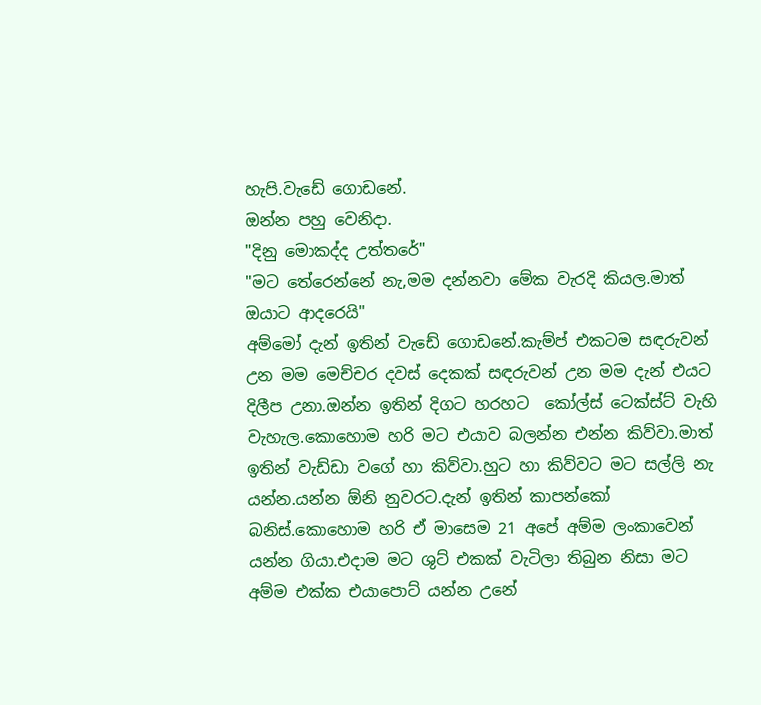හැපි.වැඩේ ගොඩනේ.
ඔන්න පහු වෙනිදා.
"දිනු මොකද්ද උත්තරේ"
"මට තේරෙන්නේ නැ,මම දන්නවා මේක වැරදි කියල.මාත් ඔයාට ආදරෙයි"
අම්මෝ දැන් ඉතින් වැඩේ ගොඩනේ.කැම්ප් එකටම සඳරුවන් උන මම මෙච්චර දවස් දෙකක් සඳරුවන් උන මම දැන් එයට දිලීප උනා.ඔන්න ඉතින් දිගට හරහට  කෝල්ස් ටෙක්ස්ට් වැහි වැහැල.කොහොම හරි මට එයාව බලන්න එන්න කිව්වා.මාත් ඉතින් වැඩ්ඩා වගේ හා කිව්වා.හුට හා කිව්වට මට සල්ලි නැ යන්න.යන්න ඕනි නුවරට.දැන් ඉතින් කාපන්කෝ  බනිස්.කොහොම හරි ඒ මාසෙම 21 අපේ අම්ම ලංකාවෙන් යන්න ගියා.එදාම මට ශුට් එකක් වැටිලා තිබුන නිසා මට අම්ම එක්ක එයාපොට් යන්න උනේ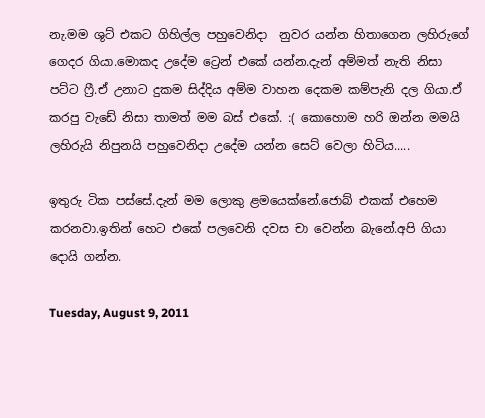නැ.මම ශුට් එකට ගිහිල්ල පහුවෙනිදා  නුවර යන්න හිතාගෙන ලහිරුගේ ගෙදර ගියා.මොකද උදේම ට්‍රෙන් එකේ යන්න.දැන් අම්මත් නැති නිසා පට්ට ෆ්‍රී.ඒ උනාට දුකම සිද්දිය අම්ම වාහන දෙකම කම්පැනි දල ගියා.ඒ කරපු වැඩේ නිසා තාමත් මම බස් එකේ. :( කොහොම හරි ඔන්න මමයි ලහිරුයි නිපුනයි පහුවෙනිදා උදේම යන්න සෙට් වෙලා හිටිය.....

ඉතුරු ටික පස්සේ.දැන් මම ලොකු ළමයෙක්නේ.ජොබ් එකක් එහෙම කරනවා.ඉතින් හෙට එකේ පලවෙනි දවස චා වෙන්න බැනේ.අපි ගියා දොයි ගන්න.

Tuesday, August 9, 2011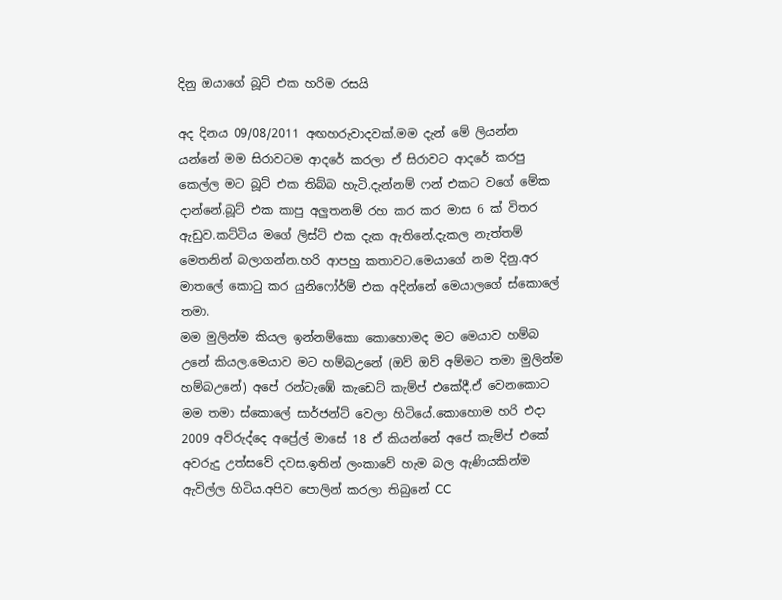දිනු ඔයාගේ බූට් එක හරිම රසයි

අද දිනය 09/08/2011 අඟහරුවාදවක්.මම දැන් මේ ලියන්න යන්නේ මම සිරාවටම ආදරේ කරලා ඒ සිරාවට ආදරේ කරපු කෙල්ල මට බූට් එක තිබ්බ හැටි.දැන්නම් ෆන් එකට වගේ මේක දාන්නේ.බූට් එක කාපු අලුතනම් රහ කර කර මාස 6 ක් විතර ඇඩුව.කට්ටිය මගේ ලිස්ට් එක දැක ඇතිනේ.දැකල නැත්තම් මෙතනින් බලාගන්න.හරි ආපහු කතාවට.මෙයාගේ නම දිනු.අර මාතලේ කොටු කර යුනිෆෝර්ම් එක අදින්නේ මෙයාලගේ ස්කොලේ තමා.
මම මුලින්ම කියල ඉන්නම්කො කොහොමද මට මෙයාව හම්බ උනේ කියල.මෙයාව මට හම්බඋනේ (ඔව් ඔව් අම්මට තමා මුලින්ම හම්බඋනේ) අපේ රන්ටැඹේ කැඩෙට් කැම්ප් එකේදී.ඒ වෙනකොට මම තමා ස්කොලේ සාර්ජන්ට් වෙලා හිටියේ.කොහොම හරි එදා 2009 අව්රුද්දෙ අප්‍රේල් මාසේ 18 ඒ කියන්නේ අපේ කැම්ප් එකේ අවරුදු උත්සවේ දවස.ඉතින් ලංකාවේ හැම බල ඇණියකින්ම  ඇවිල්ල හිටිය.අපිව පොලින් කරලා තිබුනේ CC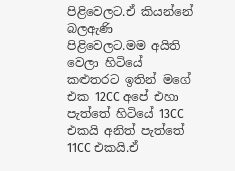පිළිවෙලට.ඒ කියන්නේ බලඇණි පිළිවෙලට.මම අයිති වෙලා හිටියේ කළුතරට ඉතින් මගේ එක 12CC අපේ එහා පැත්තේ හිටියේ 13CC එකයි අනිත් පැත්තේ 11CC එකයි.ඒ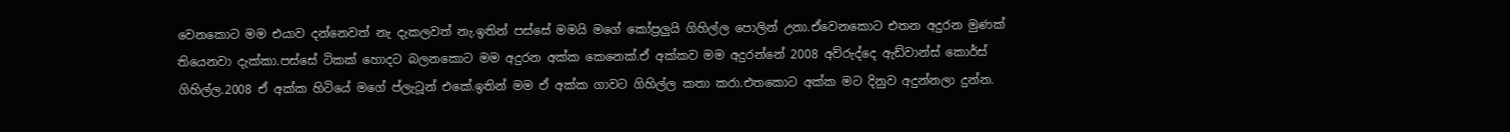වෙනකොට මම එයාව දන්නෙවත් නැ දැකලවත් නැ.ඉතින් පස්සේ මමයි මගේ කෝප්‍රලුයි ගිහිල්ල පොලින් උනා.ඒවෙනකොට එතන අදුරන මුණක් තියෙනවා දැක්කා.පස්සේ ටිකක් හොදට බලනකොට මම අදුරන අක්ක කෙනෙක්.ඒ අක්කව මම අදුරන්නේ 2008 අව්රුද්දෙ ඇඩ්වාන්ස් කොර්ස් ගිහිල්ල.2008 ඒ අක්ක හිටියේ මගේ ප්ලැටූන් එකේ.ඉතින් මම ඒ අක්ක ගාවට ගිහිල්ල කතා කරා.එතකොට අක්ක මට දිනුව අදුන්නලා දුන්න.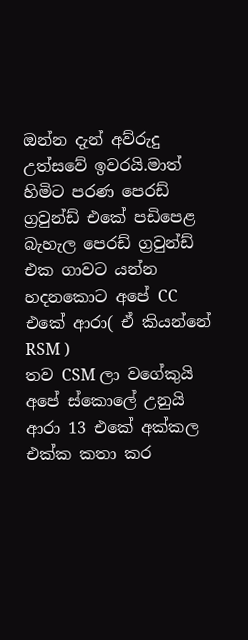ඔන්න දැන් අව්රුදු උත්සවේ ඉවරයි.මාත් හිමිට පරණ පෙරඩ් ග්‍රවුන්ඩ් එකේ පඩිපෙළ බැහැල පෙරඩ් ග්‍රවුන්ඩ් එක ගාවට යන්න හදනකොට අපේ CC එකේ ආරා( ඒ කියන්නේ RSM )
තව CSM ලා වගේකුයි අපේ ස්කොලේ උනුයි ආරා 13 එකේ අක්කල එක්ක කතා කර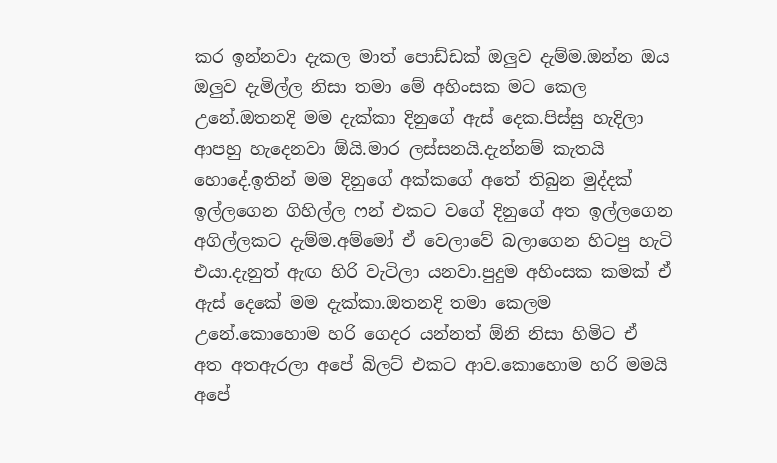කර ඉන්නවා දැකල මාත් පොඩ්ඩක් ඔලුව දැම්ම.ඔන්න ඔය ඔලුව දැමිල්ල නිසා තමා මේ අහිංසක මට කෙල උනේ.ඔතනදි මම දැක්කා දිනුගේ ඇස් දෙක.පිස්සු හැදිලා ආපහු හැදෙනවා ඕයි.මාර ලස්සනයි.දැන්නම් කැතයි හොදේ.ඉතින් මම දිනුගේ අක්කගේ අතේ තිබුන මුද්දක් ඉල්ලගෙන ගිහිල්ල ෆන් එකට වගේ දිනුගේ අත ඉල්ලගෙන අගිල්ලකට දැම්ම.අම්මෝ ඒ වෙලාවේ බලාගෙන හිටපු හැටි එයා.දැනුත් ඇඟ හිරි වැටිලා යනවා.පුදුම අහිංසක කමක් ඒ ඇස් දෙකේ මම දැක්කා.ඔතනදි තමා කෙලම උනේ.කොහොම හරි ගෙදර යන්නත් ඕනි නිසා හිමිට ඒ අත අතඇරලා අපේ බිලට් එකට ආව.කොහොම හරි මමයි අපේ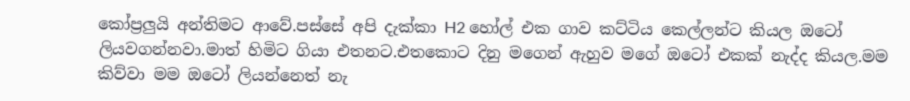කෝප්‍රලුයි අන්තිමට ආවේ.පස්සේ අපි දැක්කා H2 හෝල් එක ගාව කට්ටිය කෙල්ලන්ට කියල ඔටෝ ලියවගන්නවා.මාත් හිමිට ගියා එතනට.එතකොට දිනු මගෙන් ඇහුව මගේ ඔටෝ එකක් නැද්ද කියල.මම කිව්වා මම ඔටෝ ලියන්නෙත් නැ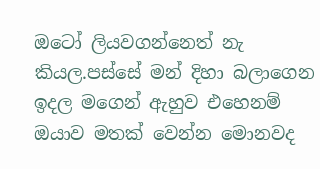ඔටෝ ලියවගන්නෙත් නැ කියල.පස්සේ මන් දිහා බලාගෙන ඉදල මගෙන් ඇහුව එහෙනම් ඔයාව මතක් වෙන්න මොනවද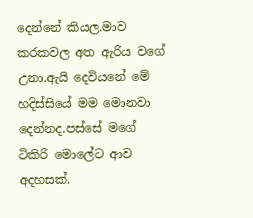දෙන්නේ කියල.මාව කරකවල අත ඇරිය වගේ උනා.ඇයි දෙවියනේ මේ හදිස්සියේ මම මොනවා දෙන්නද.පස්සේ මගේ ටිකිරි මොලේට ආව අදහසක්.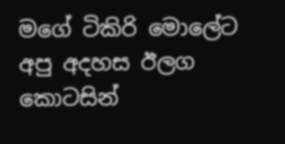මගේ ටිකිරි මොලේට අපු අදහස ඊලග කොටසින්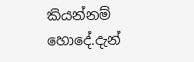කියන්නම් හොදේ.දැන්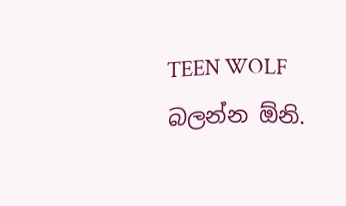TEEN WOLF බලන්න ඕනි.